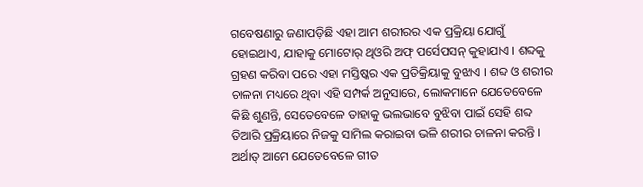ଗବେଷଣାରୁ ଜଣାପଡ଼ିଛି ଏହା ଆମ ଶରୀରର ଏକ ପ୍ରକ୍ରିୟା ଯୋଗୁଁ ହୋଇଥାଏ, ଯାହାକୁ ମୋଟୋର୍ ଥିଓରି ଅଫ୍ ପର୍ସେପସନ୍ କୁହାଯାଏ । ଶବ୍ଦକୁ ଗ୍ରହଣ କରିବା ପରେ ଏହା ମସ୍ତିଷ୍କର ଏକ ପ୍ରତିକ୍ରିୟାକୁ ବୁଝାଏ । ଶବ୍ଦ ଓ ଶରୀର ଚାଳନା ମଧ୍ୟରେ ଥିବା ଏହି ସମ୍ପର୍କ ଅନୁସାରେ, ଲୋକମାନେ ଯେତେବେଳେ କିଛି ଶୁଣନ୍ତି, ସେତେବେଳେ ତାହାକୁ ଭଲଭାବେ ବୁଝିବା ପାଇଁ ସେହି ଶବ୍ଦ ତିଆରି ପ୍ରକ୍ରିୟାରେ ନିଜକୁ ସାମିଲ କରାଇବା ଭଳି ଶରୀର ଚାଳନା କରନ୍ତି । ଅର୍ଥାତ୍ ଆମେ ଯେତେବେଳେ ଗୀତ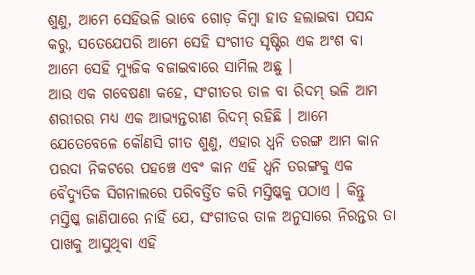ଶୁଣୁ, ଆମେ ସେହିଭଳି ଭାବେ ଗୋଡ଼ କିମ୍ବା ହାତ ହଲାଇବା ପସନ୍ଦ କରୁ, ସତେଯେପରି ଆମେ ସେହି ସଂଗୀତ ସୃଷ୍ଟିର ଏକ ଅଂଶ ବା ଆମେ ସେହି ମ୍ୟୁଜିକ ବଜାଇବାରେ ସାମିଲ ଅଛୁ ।
ଆଉ ଏକ ଗବେଷଣା କହେ, ସଂଗୀତର ତାଳ ବା ରିଦମ୍ ଭଳି ଆମ ଶରୀରର ମଧ୍ୟ ଏକ ଆଭ୍ୟନ୍ତରୀଣ ରିଦମ୍ ରହିଛି । ଆମେ ଯେତେବେଳେ କୌଣସି ଗୀତ ଶୁଣୁ, ଏହାର ଧ୍ୱନି ତରଙ୍ଗ ଆମ କାନ ପରଦା ନିକଟରେ ପହଞ୍ଚେ ଏବଂ କାନ ଏହି ଧ୍ୱନି ତରଙ୍ଗକୁ ଏକ ବୈଦ୍ୟୁତିକ ସିଗନାଲରେ ପରିବର୍ତ୍ତିତ କରି ମସ୍ତିଷ୍କକୁ ପଠାଏ । କିନ୍ତୁ ମସ୍ତିଷ୍କ ଜାଣିପାରେ ନାହିଁ ଯେ, ସଂଗୀତର ତାଳ ଅନୁସାରେ ନିରନ୍ତର ତା ପାଖକୁ ଆସୁଥିବା ଏହି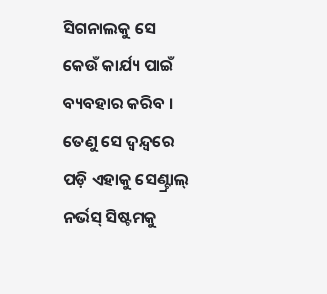ସିଗନାଲକୁ ସେ କେଉଁ କାର୍ଯ୍ୟ ପାଇଁ ବ୍ୟବହାର କରିବ । ତେଣୁ ସେ ଦ୍ୱନ୍ଦ୍ୱରେ ପଡ଼ି ଏହାକୁ ସେଣ୍ଟ୍ରାଲ୍ ନର୍ଭସ୍ ସିଷ୍ଟମକୁ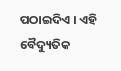ପଠାଇଦିଏ । ଏହି ବୈଦ୍ୟୁତିକ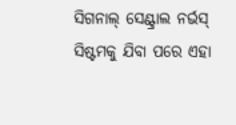ସିଗନାଲ୍ ସେଣ୍ଟ୍ରାଲ ନର୍ଭସ୍ ସିଷ୍ଟମକୁ ଯିବା ପରେ ଏହା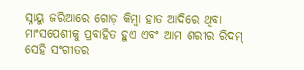ସ୍ନାୟୁ ଜରିଆରେ ଗୋଡ଼ କିମ୍ବା ହାତ ଆଦିରେ ଥିବା ମାଂସପେଶୀକୁ ପ୍ରବାହିତ ହୁଏ ଏବଂ ଆମ ଶରୀର ରିଦମ୍ ସେହି ସଂଗୀତର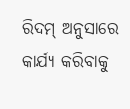ରିଦମ୍ ଅନୁସାରେ କାର୍ଯ୍ୟ କରିବାକୁ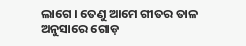ଲାଗେ । ତେଣୁ ଆମେ ଗୀତର ତାଳ ଅନୁସାରେ ଗୋଡ଼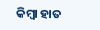କିମ୍ବା ହାତ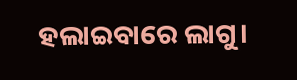ହଲାଇବାରେ ଲାଗୁ।